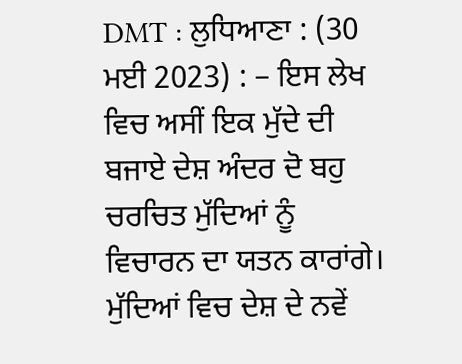DMT : ਲੁਧਿਆਣਾ : (30 ਮਈ 2023) : – ਇਸ ਲੇਖ ਵਿਚ ਅਸੀਂ ਇਕ ਮੁੱਦੇ ਦੀ ਬਜਾਏ ਦੇਸ਼ ਅੰਦਰ ਦੋ ਬਹੁ ਚਰਚਿਤ ਮੁੱਦਿਆਂ ਨੂੰ ਵਿਚਾਰਨ ਦਾ ਯਤਨ ਕਾਰਾਂਗੇ। ਮੁੱਦਿਆਂ ਵਿਚ ਦੇਸ਼ ਦੇ ਨਵੇਂ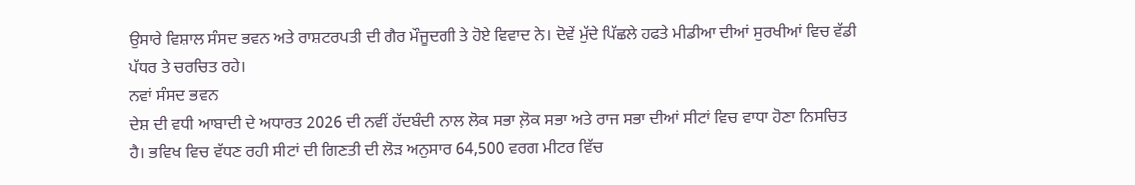ਉਸਾਰੇ ਵਿਸ਼ਾਲ ਸੰਸਦ ਭਵਨ ਅਤੇ ਰਾਸ਼ਟਰਪਤੀ ਦੀ ਗੈਰ ਮੌਜੂਦਗੀ ਤੇ ਹੋਏ ਵਿਵਾਦ ਨੇ। ਦੋਵੇਂ ਮੁੱਦੇ ਪਿੱਛਲੇ ਹਫਤੇ ਮੀਡੀਆ ਦੀਆਂ ਸੁਰਖੀਆਂ ਵਿਚ ਵੱਡੀ ਪੱਧਰ ਤੇ ਚਰਚਿਤ ਰਹੇ।
ਨਵਾਂ ਸੰਸਦ ਭਵਨ
ਦੇਸ਼ ਦੀ ਵਧੀ ਆਬਾਦੀ ਦੇ ਅਧਾਰਤ 2026 ਦੀ ਨਵੀਂ ਹੱਦਬੰਦੀ ਨਾਲ ਲੋਕ ਸਭਾ ਲ਼ੋਕ ਸਭਾ ਅਤੇ ਰਾਜ ਸਭਾ ਦੀਆਂ ਸੀਟਾਂ ਵਿਚ ਵਾਧਾ ਹੋਣਾ ਨਿਸਚਿਤ ਹੈ। ਭਵਿਖ ਵਿਚ ਵੱਧਣ ਰਹੀ ਸੀਟਾਂ ਦੀ ਗਿਣਤੀ ਦੀ ਲੋੜ ਅਨੁਸਾਰ 64,500 ਵਰਗ ਮੀਟਰ ਵਿੱਚ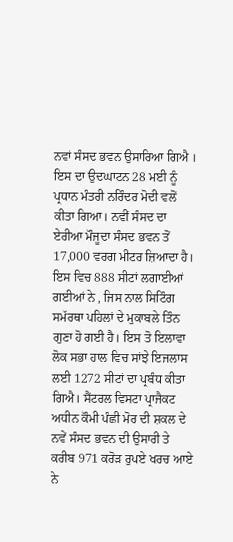ਨਵਾਂ ਸੰਸਦ ਭਵਨ ਉਸਾਰਿਆ ਗਿਐ । ਇਸ ਦਾ ਉਦਘਾਟਨ 28 ਮਈ ਨੂੰ ਪ੍ਰਧਾਨ ਮੰਤਰੀ ਨਰਿੰਦਰ ਮੋਦੀ ਵਲੋਂ ਕੀਤਾ ਗਿਆ। ਨਵੀਂ ਸੰਸਦ ਦਾ ਏਰੀਆ ਮੌਜੂਦਾ ਸੰਸਦ ਭਵਨ ਤੋਂ 17,000 ਵਰਗ ਮੀਟਰ ਜ਼ਿਆਦਾ ਹੈ। ਇਸ ਵਿਚ 888 ਸੀਟਾਂ ਲਗਾਈਆਂ ਗਈਆਂ ਨੇ , ਜਿਸ ਨਾਲ ਸਿਟਿੰਗ ਸਮੱਰਥਾ ਪਹਿਲਾਂ ਦੇ ਮੁਕਾਬਲੇ ਤਿੰਨ ਗੁਣਾ ਹੋ ਗਈ ਹੈ। ਇਸ ਤੋ ਇਲਾਵਾ ਲੋਕ ਸਭਾ ਹਾਲ ਵਿਚ ਸਾਂਝੇ ਇਜਲਾਸ ਲਈ 1272 ਸੀਟਾਂ ਦਾ ਪ੍ਰਬੰਧ ਕੀਤਾ ਗਿਐ। ਸੈਂਟਰਲ ਵਿਸਟਾ ਪ੍ਰਾਜੈਕਟ ਅਧੀਨ ਕੌਮੀ ਪੰਛੀ ਮੋਰ ਦੀ ਸ਼ਕਲ ਦੇ ਨਵੇਂ ਸੰਸਦ ਭਵਨ ਦੀ ਉਸਾਰੀ ਤੇ ਕਰੀਬ 971 ਕਰੋੜ ਰੁਪਏ ਖਰਚ ਆਏ ਨੇ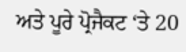ਅਤੇ ਪੂਰੇ ਪ੍ਰੋਜੈਕਟ ‘ਤੇ 20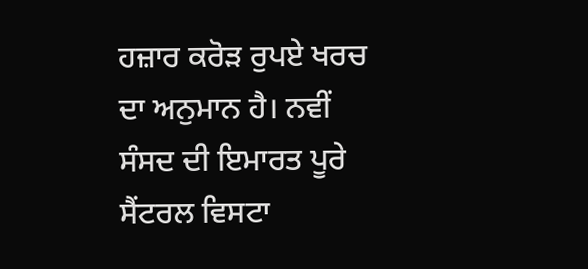ਹਜ਼ਾਰ ਕਰੋੜ ਰੁਪਏ ਖਰਚ ਦਾ ਅਨੁਮਾਨ ਹੈ। ਨਵੀਂ ਸੰਸਦ ਦੀ ਇਮਾਰਤ ਪੂਰੇ ਸੈਂਟਰਲ ਵਿਸਟਾ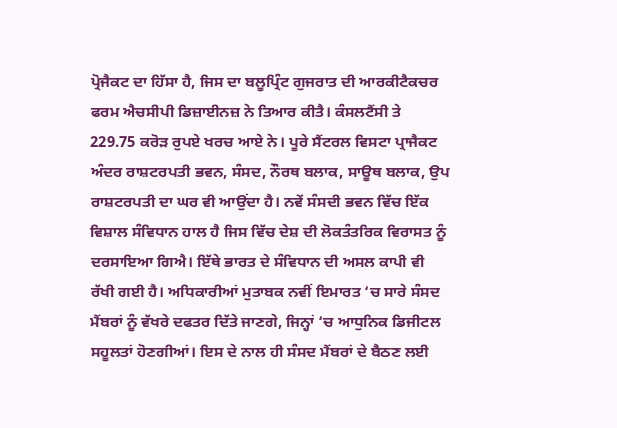ਪ੍ਰੋਜੈਕਟ ਦਾ ਹਿੱਸਾ ਹੈ, ਜਿਸ ਦਾ ਬਲੂਪ੍ਰਿੰਟ ਗੁਜਰਾਤ ਦੀ ਆਰਕੀਟੈਕਚਰ ਫਰਮ ਐਚਸੀਪੀ ਡਿਜ਼ਾਈਨਜ਼ ਨੇ ਤਿਆਰ ਕੀਤੈ। ਕੰਸਲਟੈਂਸੀ ਤੇ 229.75 ਕਰੋੜ ਰੁਪਏ ਖਰਚ ਆਏ ਨੇ। ਪੂਰੇ ਸੈਂਟਰਲ ਵਿਸਟਾ ਪ੍ਰਾਜੈਕਟ ਅੰਦਰ ਰਾਸ਼ਟਰਪਤੀ ਭਵਨ, ਸੰਸਦ, ਨੌਰਥ ਬਲਾਕ, ਸਾਊਥ ਬਲਾਕ, ਉਪ ਰਾਸ਼ਟਰਪਤੀ ਦਾ ਘਰ ਵੀ ਆਉਂਦਾ ਹੈ। ਨਵੇਂ ਸੰਸਦੀ ਭਵਨ ਵਿੱਚ ਇੱਕ ਵਿਸ਼ਾਲ ਸੰਵਿਧਾਨ ਹਾਲ ਹੈ ਜਿਸ ਵਿੱਚ ਦੇਸ਼ ਦੀ ਲੋਕਤੰਤਰਿਕ ਵਿਰਾਸਤ ਨੂੰ ਦਰਸਾਇਆ ਗਿਐ। ਇੱਥੇ ਭਾਰਤ ਦੇ ਸੰਵਿਧਾਨ ਦੀ ਅਸਲ ਕਾਪੀ ਵੀ ਰੱਖੀ ਗਈ ਹੈ। ਅਧਿਕਾਰੀਆਂ ਮੁਤਾਬਕ ਨਵੀਂ ਇਮਾਰਤ ‘ਚ ਸਾਰੇ ਸੰਸਦ ਮੈਂਬਰਾਂ ਨੂੰ ਵੱਖਰੇ ਦਫਤਰ ਦਿੱਤੇ ਜਾਣਗੇ, ਜਿਨ੍ਹਾਂ ‘ਚ ਆਧੁਨਿਕ ਡਿਜੀਟਲ ਸਹੂਲਤਾਂ ਹੋਣਗੀਆਂ। ਇਸ ਦੇ ਨਾਲ ਹੀ ਸੰਸਦ ਮੈਂਬਰਾਂ ਦੇ ਬੈਠਣ ਲਈ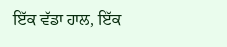ਇੱਕ ਵੱਡਾ ਹਾਲ, ਇੱਕ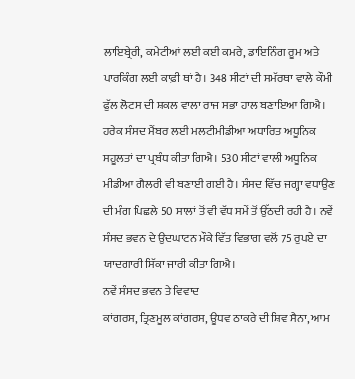ਲਾਇਬ੍ਰੇਰੀ, ਕਮੇਟੀਆਂ ਲਈ ਕਈ ਕਮਰੇ, ਡਾਇਨਿੰਗ ਰੂਮ ਅਤੇ ਪਾਰਕਿੰਗ ਲਈ ਕਾਫ਼ੀ ਥਾਂ ਹੈ। 348 ਸੀਟਾਂ ਦੀ ਸਮੱਰਥਾ ਵਾਲੇ ਕੌਮੀ ਫੁੱਲ ਲੋਟਸ ਦੀ ਸ਼ਕਲ ਵਾਲਾ ਰਾਜ ਸਭਾ ਹਾਲ ਬਣਾਇਆ ਗਿਐ। ਹਰੇਕ ਸੰਸਦ ਮੈਂਬਰ ਲਈ ਮਲਟੀਮੀਡੀਆ ਅਧਾਰਿਤ ਅਧੂਨਿਕ ਸਹੂਲਤਾਂ ਦਾ ਪ੍ਰਬੰਧ ਕੀਤਾ ਗਿਐ। 530 ਸੀਟਾਂ ਵਾਲੀ ਅਧੂਨਿਕ ਮੀਡੀਆ ਗੈਲਰੀ ਵੀ ਬਣਾਈ ਗਈ ਹੈ। ਸੰਸਦ ਵਿੱਚ ਜਗ੍ਹਾ ਵਧਾਉਣ ਦੀ ਮੰਗ ਪਿਛਲੇ 50 ਸਾਲਾਂ ਤੋਂ ਵੀ ਵੱਧ ਸਮੇਂ ਤੋਂ ਉੱਠਦੀ ਰਹੀ ਹੈ। ਨਵੇਂ ਸੰਸਦ ਭਵਨ ਦੇ ਉਦਘਾਟਨ ਮੌਕੇ ਵਿੱਤ ਵਿਭਾਗ ਵਲੋਂ 75 ਰੁਪਏ ਦਾ ਯਾਦਗਾਰੀ ਸਿੱਕਾ ਜਾਰੀ ਕੀਤਾ ਗਿਐ।
ਨਵੇਂ ਸੰਸਦ ਭਵਨ ਤੇ ਵਿਵਾਦ
ਕਾਂਗਰਸ, ਤ੍ਰਿਣਮੂਲ ਕਾਂਗਰਸ, ਊਧਵ ਠਾਕਰੇ ਦੀ ਸ਼ਿਵ ਸੈਨਾ, ਆਮ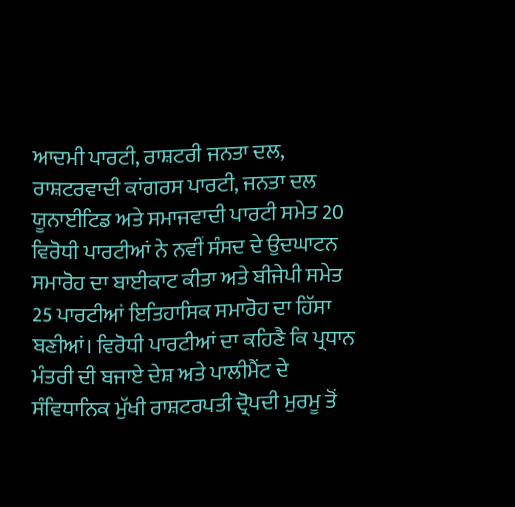ਆਦਮੀ ਪਾਰਟੀ, ਰਾਸ਼ਟਰੀ ਜਨਤਾ ਦਲ, ਰਾਸ਼ਟਰਵਾਦੀ ਕਾਂਗਰਸ ਪਾਰਟੀ, ਜਨਤਾ ਦਲ ਯੂਨਾਈਟਿਡ ਅਤੇ ਸਮਾਜਵਾਦੀ ਪਾਰਟੀ ਸਮੇਤ 20 ਵਿਰੋਧੀ ਪਾਰਟੀਆਂ ਨੇ ਨਵੀਂ ਸੰਸਦ ਦੇ ਉਦਘਾਟਨ ਸਮਾਰੋਹ ਦਾ ਬਾਈਕਾਟ ਕੀਤਾ ਅਤੇ ਬੀਜੇਪੀ ਸਮੇਤ 25 ਪਾਰਟੀਆਂ ਇਤਿਹਾਸਿਕ ਸਮਾਰੋਹ ਦਾ ਹਿੱਸਾ ਬਣੀਆਂ। ਵਿਰੋਧੀ ਪਾਰਟੀਆਂ ਦਾ ਕਹਿਣੈ ਕਿ ਪ੍ਰਧਾਨ ਮੰਤਰੀ ਦੀ ਬਜਾਏ ਦੇਸ਼ ਅਤੇ ਪਾਲੀਮੈਂਟ ਦੇ ਸੰਵਿਧਾਨਿਕ ਮੁੱਖੀ ਰਾਸ਼ਟਰਪਤੀ ਦ੍ਰੋਪਦੀ ਮੁਰਮੂ ਤੋਂ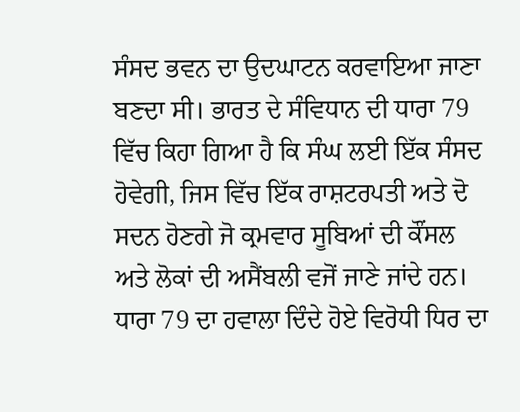ਸੰਸਦ ਭਵਨ ਦਾ ਉਦਘਾਟਨ ਕਰਵਾਇਆ ਜਾਣਾ ਬਣਦਾ ਸੀ। ਭਾਰਤ ਦੇ ਸੰਵਿਧਾਨ ਦੀ ਧਾਰਾ 79 ਵਿੱਚ ਕਿਹਾ ਗਿਆ ਹੈ ਕਿ ਸੰਘ ਲਈ ਇੱਕ ਸੰਸਦ ਹੋਵੇਗੀ, ਜਿਸ ਵਿੱਚ ਇੱਕ ਰਾਸ਼ਟਰਪਤੀ ਅਤੇ ਦੋ ਸਦਨ ਹੋਣਗੇ ਜੋ ਕ੍ਰਮਵਾਰ ਸੂਬਿਆਂ ਦੀ ਕੌਂਸਲ ਅਤੇ ਲੋਕਾਂ ਦੀ ਅਸੈਂਬਲੀ ਵਜੋਂ ਜਾਣੇ ਜਾਂਦੇ ਹਨ। ਧਾਰਾ 79 ਦਾ ਹਵਾਲਾ ਦਿੰਦੇ ਹੋਏ ਵਿਰੋਧੀ ਧਿਰ ਦਾ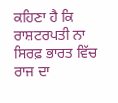ਕਹਿਣਾ ਹੈ ਕਿ ਰਾਸ਼ਟਰਪਤੀ ਨਾ ਸਿਰਫ਼ ਭਾਰਤ ਵਿੱਚ ਰਾਜ ਦਾ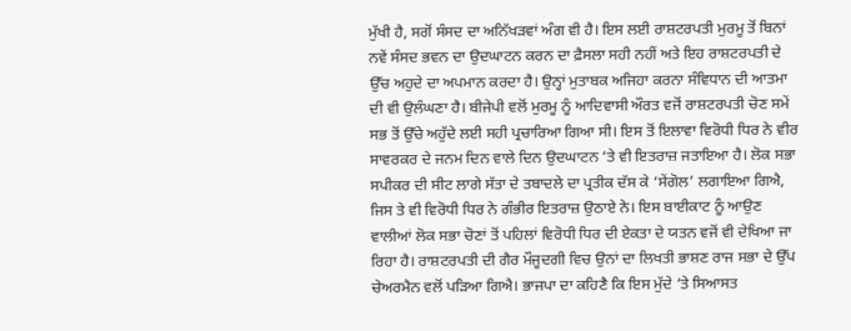ਮੁੱਖੀ ਹੈ, ਸਗੋਂ ਸੰਸਦ ਦਾ ਅਨਿੱਖੜਵਾਂ ਅੰਗ ਵੀ ਹੈ। ਇਸ ਲਈ ਰਾਸ਼ਟਰਪਤੀ ਮੁਰਮੂ ਤੋਂ ਬਿਨਾਂ ਨਵੇਂ ਸੰਸਦ ਭਵਨ ਦਾ ਉਦਘਾਟਨ ਕਰਨ ਦਾ ਫ਼ੈਸਲਾ ਸਹੀ ਨਹੀਂ ਅਤੇ ਇਹ ਰਾਸ਼ਟਰਪਤੀ ਦੇ ਉੱਚ ਅਹੁਦੇ ਦਾ ਅਪਮਾਨ ਕਰਦਾ ਹੈ। ਉਨ੍ਹਾਂ ਮੁਤਾਬਕ ਅਜਿਹਾ ਕਰਨਾ ਸੰਵਿਧਾਨ ਦੀ ਆਤਮਾ ਦੀ ਵੀ ਉਲੰਘਣਾ ਹੈ। ਬੀਜੇਪੀ ਵਲੋਂ ਮੁਰਮੂ ਨੂੰ ਆਦਿਵਾਸੀ ਔਰਤ ਵਜੋਂ ਰਾਸ਼ਟਰਪਤੀ ਚੋਣ ਸਮੇਂ ਸਭ ਤੋਂ ਉੱਚੇ ਅਹੁੱਦੇ ਲਈ ਸਹੀ ਪ੍ਰਚਾਰਿਆ ਗਿਆ ਸੀ। ਇਸ ਤੋਂ ਇਲਾਵਾ ਵਿਰੋਧੀ ਧਿਰ ਨੇ ਵੀਰ ਸਾਵਰਕਰ ਦੇ ਜਨਮ ਦਿਨ ਵਾਲੇ ਦਿਨ ਉਦਘਾਟਨ ‘ਤੇ ਵੀ ਇਤਰਾਜ਼ ਜਤਾਇਆ ਹੈ। ਲੋਕ ਸਭਾ ਸਪੀਕਰ ਦੀ ਸੀਟ ਲਾਗੇ ਸੱਤਾ ਦੇ ਤਬਾਦਲੇ ਦਾ ਪ੍ਰਤੀਕ ਦੱਸ ਕੇ ‘ਸੇਂਗੋਲ’ ਲਗਾਇਆ ਗਿਐ, ਜਿਸ ਤੇ ਵੀ ਵਿਰੋਧੀ ਧਿਰ ਨੇ ਗੰਭੀਰ ਇਤਰਾਜ਼ ਉਠਾਏ ਨੇ। ਇਸ ਬਾਈਕਾਟ ਨੂੰ ਆਉਣ ਵਾਲੀਆਂ ਲੋਕ ਸਭਾ ਚੋਣਾਂ ਤੋਂ ਪਹਿਲਾਂ ਵਿਰੋਧੀ ਧਿਰ ਦੀ ਏਕਤਾ ਦੇ ਯਤਨ ਵਜੋਂ ਵੀ ਦੇਖਿਆ ਜਾ ਰਿਹਾ ਹੈ। ਰਾਸ਼ਟਰਪਤੀ ਦੀ ਗੈਰ ਮੌਜੂਦਗੀ ਵਿਚ ਉਨਾਂ ਦਾ ਲਿਖਤੀ ਭਾਸ਼ਣ ਰਾਜ ਸਭਾ ਦੇ ਉੱਪ ਚੇਅਰਮੈਨ ਵਲੋਂ ਪੜਿਆ ਗਿਐ। ਭਾਜਪਾ ਦਾ ਕਹਿਣੈ ਕਿ ਇਸ ਮੁੱਦੇ ‘ਤੇ ਸਿਆਸਤ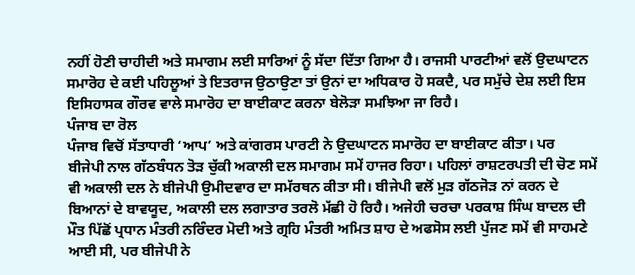ਨਹੀਂ ਹੋਣੀ ਚਾਹੀਦੀ ਅਤੇ ਸਮਾਗਮ ਲਈ ਸਾਰਿਆਂ ਨੂੰ ਸੱਦਾ ਦਿੱਤਾ ਗਿਆ ਹੈ। ਰਾਜਸੀ ਪਾਰਟੀਆਂ ਵਲੋਂ ਉਦਘਾਟਨ ਸਮਾਰੋਹ ਦੇ ਕਈ ਪਹਿਲੂਆਂ ਤੇ ਇਤਰਾਜ ਉਠਾਉਣਾ ਤਾਂ ਉਨਾਂ ਦਾ ਅਧਿਕਾਰ ਹੋ ਸਕਦੈ, ਪਰ ਸਮੁੱਚੇ ਦੇਸ਼ ਲਈ ਇਸ ਇਸਿਹਾਸਕ ਗੌਰਵ ਵਾਲੇ ਸਮਾਰੋਹ ਦਾ ਬਾਈਕਾਟ ਕਰਨਾ ਬੇਲੋੜਾ ਸਮਝਿਆ ਜਾ ਰਿਹੈ।
ਪੰਜਾਬ ਦਾ ਰੋਲ
ਪੰਜਾਬ ਵਿਚੋਂ ਸੱਤਾਧਾਰੀ ‘ਆਪ’ ਅਤੇ ਕਾਂਗਰਸ ਪਾਰਟੀ ਨੇ ਉਦਘਾਟਨ ਸਮਾਰੋਹ ਦਾ ਬਾਈਕਾਟ ਕੀਤਾ। ਪਰ
ਬੀਜੇਪੀ ਨਾਲ ਗੱਠਬੰਧਨ ਤੋੜ ਚੁੱਕੀ ਅਕਾਲੀ ਦਲ ਸਮਾਗਮ ਸਮੇਂ ਹਾਜਰ ਰਿਹਾ। ਪਹਿਲਾਂ ਰਾਸ਼ਟਰਪਤੀ ਦੀ ਚੋਣ ਸਮੇਂ ਵੀ ਅਕਾਲੀ ਦਲ ਨੇ ਬੀਜੇਪੀ ਉਮੀਦਵਾਰ ਦਾ ਸਮੱਰਥਨ ਕੀਤਾ ਸੀ। ਬੀਜੇਪੀ ਵਲੋਂ ਮੁੜ ਗੱਠਜੋੜ ਨਾਂ ਕਰਨ ਦੇ ਬਿਆਨਾਂ ਦੇ ਬਾਵਯੂਦ, ਅਕਾਲੀ ਦਲ ਲਗਾਤਾਰ ਤਰਲੋ ਮੱਛੀ ਹੋ ਰਿਹੈ। ਅਜੇਹੀ ਚਰਚਾ ਪਰਕਾਸ਼ ਸਿੰਘ ਬਾਦਲ ਦੀ ਮੌਤ ਪਿੱਛੋਂ ਪ੍ਰਧਾਨ ਮੰਤਰੀ ਨਰਿੰਦਰ ਮੋਦੀ ਅਤੇ ਗ੍ਰਹਿ ਮੰਤਰੀ ਅਮਿਤ ਸ਼ਾਹ ਦੇ ਅਫਸੋਸ ਲਈ ਪੁੱਜਣ ਸਮੇਂ ਵੀ ਸਾਹਮਣੇ ਆਈ ਸੀ, ਪਰ ਬੀਜੇਪੀ ਨੇ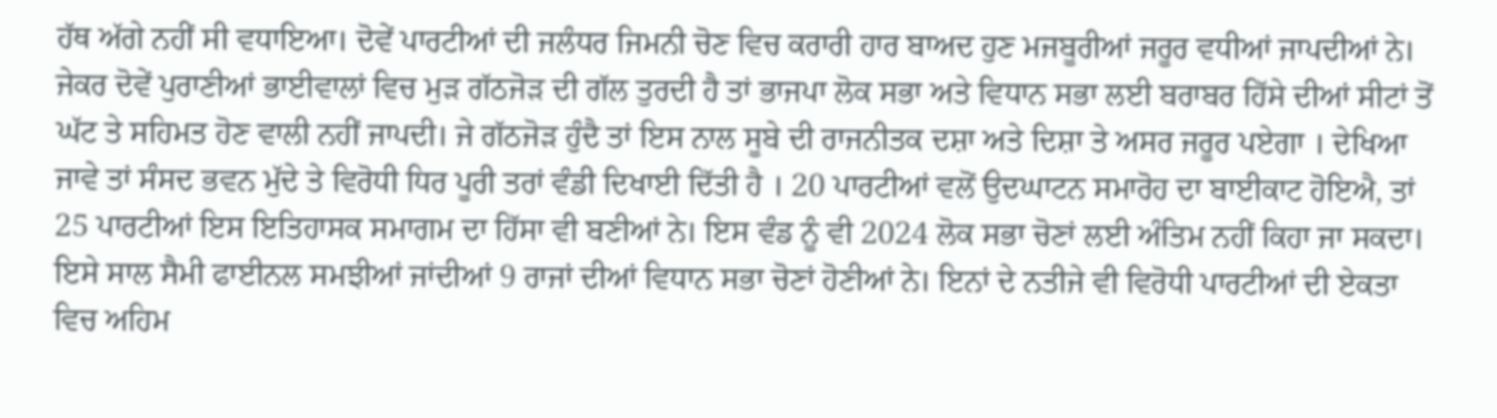ਹੱਥ ਅੱਗੇ ਨਹੀਂ ਸੀ ਵਧਾਇਆ। ਦੋਵੇਂ ਪਾਰਟੀਆਂ ਦੀ ਜਲੰਧਰ ਜਿਮਨੀ ਚੋਣ ਵਿਚ ਕਰਾਰੀ ਹਾਰ ਬਾਅਦ ਹੁਣ ਮਜਬੂਰੀਆਂ ਜਰੂਰ ਵਧੀਆਂ ਜਾਪਦੀਆਂ ਨੇ। ਜੇਕਰ ਦੋਵੇਂ ਪੁਰਾਣੀਆਂ ਭਾਈਵਾਲਾਂ ਵਿਚ ਮੁੜ ਗੱਠਜੋੜ ਦੀ ਗੱਲ ਤੁਰਦੀ ਹੈ ਤਾਂ ਭਾਜਪਾ ਲੋਕ ਸਭਾ ਅਤੇ ਵਿਧਾਨ ਸਭਾ ਲਈ ਬਰਾਬਰ ਹਿੱਸੇ ਦੀਆਂ ਸੀਟਾਂ ਤੋਂ ਘੱਟ ਤੇ ਸਹਿਮਤ ਹੋਣ ਵਾਲੀ ਨਹੀਂ ਜਾਪਦੀ। ਜੇ ਗੱਠਜੋੜ ਹੁੰਦੈ ਤਾਂ ਇਸ ਨਾਲ ਸੂਬੇ ਦੀ ਰਾਜਨੀਤਕ ਦਸ਼ਾ ਅਤੇ ਦਿਸ਼ਾ ਤੇ ਅਸਰ ਜਰੂਰ ਪਏਗਾ । ਦੇਖਿਆ ਜਾਵੇ ਤਾਂ ਸੰਸਦ ਭਵਨ ਮੁੱਦੇ ਤੇ ਵਿਰੋਧੀ ਧਿਰ ਪੂਰੀ ਤਰਾਂ ਵੰਡੀ ਦਿਖਾਈ ਦਿੱਤੀ ਹੈ । 20 ਪਾਰਟੀਆਂ ਵਲੋਂ ਉਦਘਾਟਨ ਸਮਾਰੋਹ ਦਾ ਬਾਈਕਾਟ ਹੋਇਐ, ਤਾਂ 25 ਪਾਰਟੀਆਂ ਇਸ ਇਤਿਹਾਸਕ ਸਮਾਗਮ ਦਾ ਹਿੱਸਾ ਵੀ ਬਣੀਆਂ ਨੇ। ਇਸ ਵੰਡ ਨੂੰ ਵੀ 2024 ਲੋਕ ਸਭਾ ਚੋਣਾਂ ਲਈ ਅੰਤਿਮ ਨਹੀਂ ਕਿਹਾ ਜਾ ਸਕਦਾ। ਇਸੇ ਸਾਲ ਸੈਮੀ ਫਾਈਨਲ ਸਮਝੀਆਂ ਜਾਂਦੀਆਂ 9 ਰਾਜਾਂ ਦੀਆਂ ਵਿਧਾਨ ਸਭਾ ਚੋਣਾਂ ਹੋਣੀਆਂ ਨੇ। ਇਨਾਂ ਦੇ ਨਤੀਜੇ ਵੀ ਵਿਰੋਧੀ ਪਾਰਟੀਆਂ ਦੀ ਏਕਤਾ ਵਿਚ ਅਹਿਮ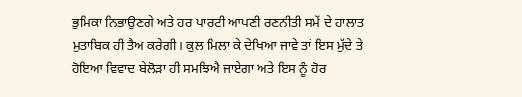ਭੁਮਿਕਾ ਨਿਭਾਉਣਗੇ ਅਤੇ ਹਰ ਪਾਰਟੀ ਆਪਣੀ ਰਣਨੀਤੀ ਸਮੇਂ ਦੇ ਹਾਲਾਤ ਮੁਤਾਬਿਕ ਹੀ ਤੈਅ ਕਰੇਗੀ। ਕੁਲ ਮਿਲਾ ਕੇ ਦੇਖਿਆ ਜਾਵੇ ਤਾਂ ਇਸ ਮੁੱਦੇ ਤੇ ਹੋਇਆ ਵਿਵਾਦ ਬੇਲੋੜਾ ਹੀ ਸਮਝਿਐ ਜਾਏਗਾ ਅਤੇ ਇਸ ਨੂੰ ਹੋਰ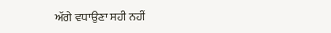ਅੱਗੇ ਵਧਾਉਣਾ ਸਹੀ ਨਹੀਂ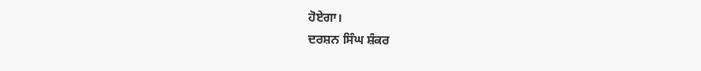ਹੋਏਗਾ।
ਦਰਸ਼ਨ ਸਿੰਘ ਸ਼ੰਕਰ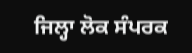ਜਿਲ੍ਹਾ ਲੋਕ ਸੰਪਰਕ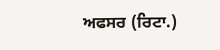ਅਫਸਰ (ਰਿਟਾ.)